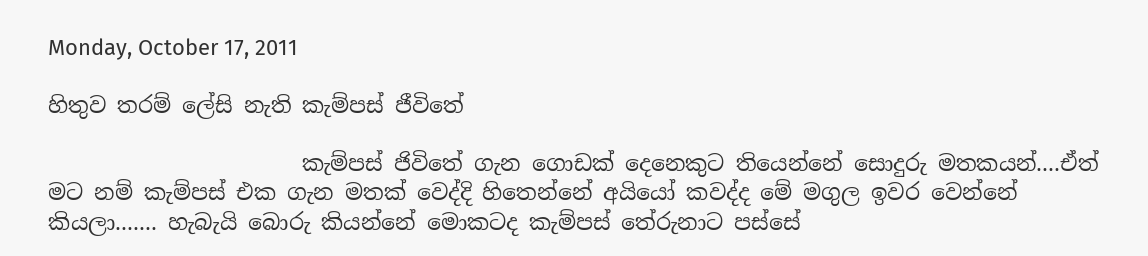Monday, October 17, 2011

හිතුව තරම් ලේසි නැති කැම්පස් ජීවිතේ

                       කැම්පස් ජිවිතේ ගැන ගොඩක් දෙනෙකුට තියෙන්නේ සොදුරු මතකයන්....ඒත් මට නම් කැම්පස් එක ගැන මතක් වෙද්දි හිතෙන්නේ අයියෝ කවද්ද මේ මගුල ඉවර වෙන්නේ කියලා....... හැබැයි බොරු කියන්නේ මොකටද කැම්පස් තේරුනාට පස්සේ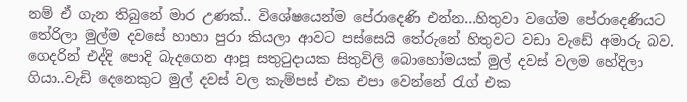නම් ඒ ගැන තිබුනේ මාර උණක්.. විශේෂයෙන්ම පේරාදෙණි එන්න...හිතුවා වගේම පේරාදෙණියට තේරිලා මුල්ම දවසේ හාහා පුරා කියලා ආවට පස්සෙයි තේරුනේ හිතුවට වඩා වැඩේ අමාරු බව. ගෙදරින් එද්දි පොදි බැදගෙන ආපූ සතුටුදායක සිතුවිලි බොහෝමයක් මුල් දවස් වලම හේදිලා ගියා..වැඩි දෙනෙකුට මුල් දවස් වල කැම්පස් එක එපා වෙන්නේ රැග් එක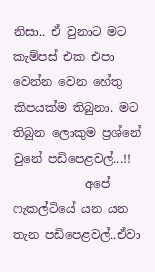නිසා.. ඒ වුනාට මට කැම්පස් එක එපා වෙන්න වෙන හේතු කිපයක්ම තිබුනා. මට තිබුන ලොකුම ප්‍රශ්නේ වුනේ පඩිපෙළවල්...!!
            අපේ ෆැකල්ටියේ යන යන තැන පඩිපෙළවල්..ඒවා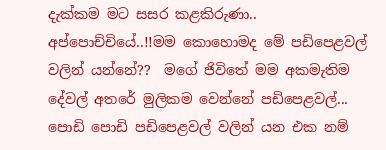දැක්කම මට සසර කළකිරුණා.. අප්පොච්චියේ..!!මම කොහොමද මේ පඩිපෙළවල් වලින් යන්නේ??  මගේ ජිවිතේ මම අකමැතිම දේවල් අතරේ මුලිකම වෙන්නේ පඩිපෙළවල්... පොඩි පොඩි පඩිපෙළවල් වලින් යන එක නම්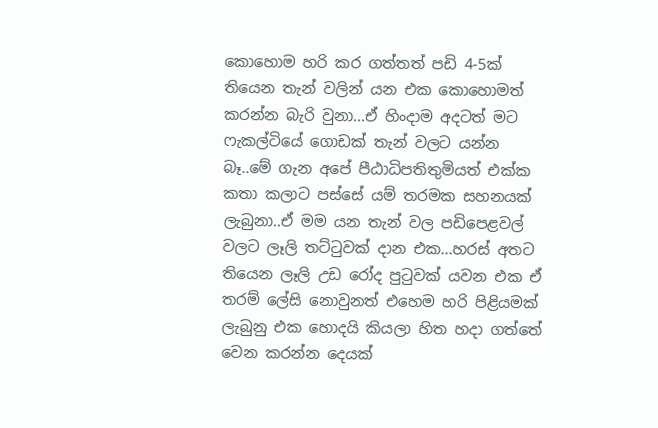කොහොම හරි කර ගත්තත් පඩි 4-5ක් තියෙන තැන් වලින් යන එක කොහොමත් කරන්න බැරි වුනා...ඒ හිංදාම අදටත් මට ෆැකල්ටියේ ගොඩක් තැන් වලට යන්න බෑ..මේ ගැන අපේ පීඨාධිපතිතුමියත් එක්ක කතා කලාට පස්සේ යම් තරමක සහනයක් ලැබුනා..ඒ මම යන තැන් වල පඩිපෙළවල් වලට ලෑලි තට්ටුවක් දාන එක...හරස් අතට තියෙන ලෑලි උඩ රෝද පුටුවක් යවන එක ඒ තරම් ලේසි නොවුනත් එහෙම හරි පිළියමක් ලැබුනු එක හොදයි කියලා හිත හදා ගත්තේ වෙන කරන්න දෙයක්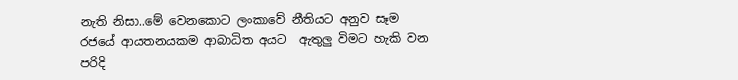නැති නිසා..මේ වෙනකොට ලංකාවේ නීතියට අනුව සෑම රජයේ ආයතනයකම ආබාධිත අයට  ඇතුලු විමට හැකි වන පරිදි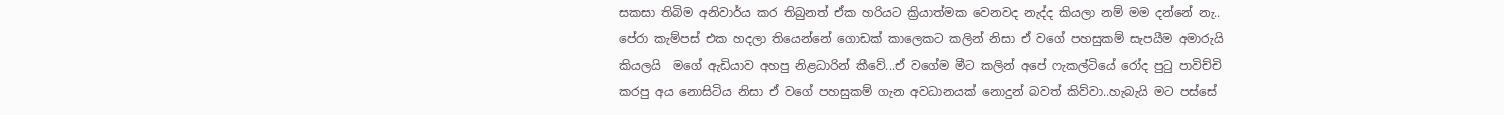සකසා තිබිම අනිවාර්ය කර තිබුනත් ඒක හරියට ක්‍රියාත්මක වෙනවද නැද්ද කියලා නම් මම දන්නේ නැ..  පේරා කැම්පස් එක හදලා තියෙන්නේ ගොඩක් කාලෙකට කලින් නිසා ඒ වගේ පහසුකම් සැපයීම අමාරුයි කියලයි  මගේ ඇඩියාව අහපු නිළධාරින් කීවේ...ඒ වගේම මීට කලින් අපේ ෆැකල්ටියේ රෝද පුටු පාවිච්චි කරපු අය නොසිටිය නිසා ඒ වගේ පහසුකම් ගැන අවධානයක් නොදුන් බවත් කිව්වා..හැබැයි මට පස්සේ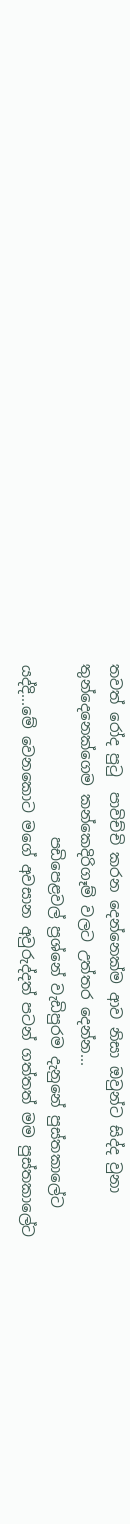තවත් රෝද පුටු  පාවිච්චි කරන දෙන්නෙක්ම ආව නිසා ඔවුන්ට සිද්ද වුනා තුන්දෙනෙක්ගෙම කන්කෙදිරිගෑම් වලට උත්තර දෙන්න...
                       පඩිපෙළවල් ප්‍රශ්නේ වැඩිපුරම දැනුනේ පුස්තකාලේට යද්දි...මේ වෙනකොට මගේ අවසාන අවුරුද්දත් පටන් ගත්තත් මම පුස්තකාලේට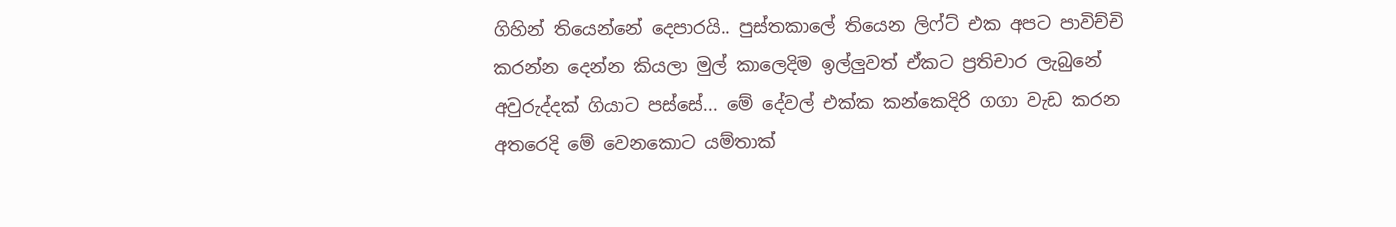ගිහින් තියෙන්නේ දෙපාරයි.. පුස්තකාලේ තියෙන ලිෆ්ට් එක අපට පාවිච්චි කරන්න දෙන්න කියලා මුල් කාලෙදිම ඉල්ලුවත් ඒකට ප්‍රතිචාර ලැබුනේ අවුරුද්දක් ගියාට පස්සේ... මේ දේවල් එක්ක කන්කෙදිරි ගගා වැඩ කරන අතරෙදි මේ වෙනකොට යම්තාක්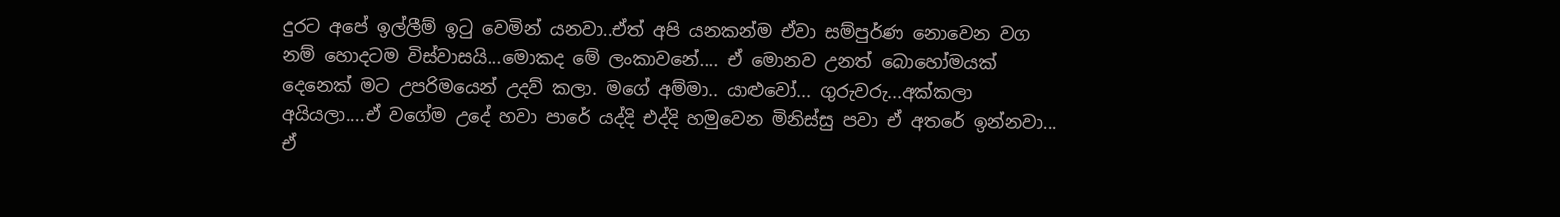දුරට අපේ ඉල්ලීම් ඉටු වෙමින් යනවා..ඒත් අපි යනකන්ම ඒවා සම්පුර්ණ නොවෙන වග නම් හොදටම විස්වාසයි...මොකද මේ ලංකාවනේ.... ඒ මොනව උනත් බොහෝමයක් දෙනෙක් මට උපරිමයෙන් උදව් කලා. මගේ අම්මා.. යාළුවෝ... ගුරුවරු...අක්කලා අයියලා....ඒ වගේම උදේ හවා පාරේ යද්දි එද්දි හමුවෙන මිනිස්සු පවා ඒ අතරේ ඉන්නවා...  ඒ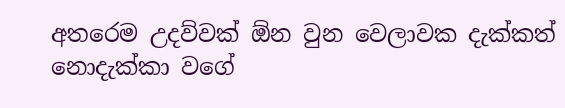අතරෙම උදව්වක් ඕන වුන වෙලාවක දැක්කත් නොදැක්කා වගේ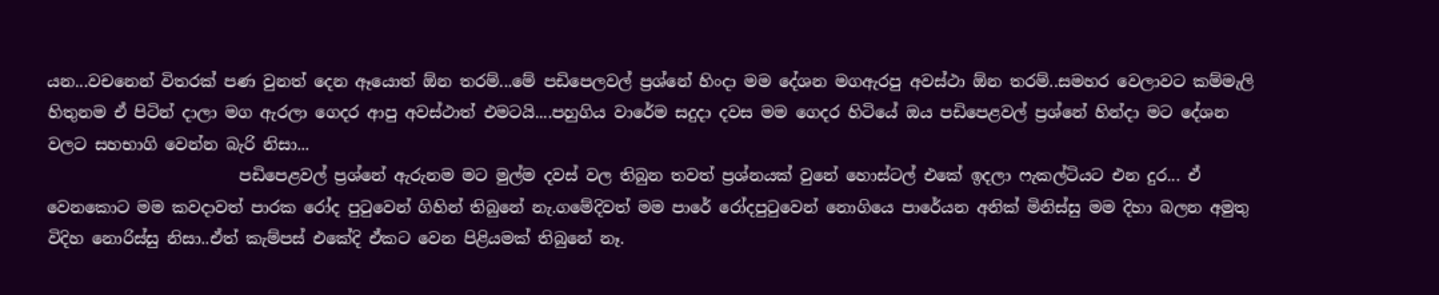යන...වචනෙන් විතරක් පණ වුනත් දෙන ඈයොත් ඕන තරම්...මේ පඩිපෙලවල් ප්‍රශ්නේ හිංදා මම දේශන මගඇරපු අවස්ථා ඕන තරම්..සමහර වෙලාවට කම්මැලි හිතුනම ඒ පිටින් දාලා මග ඇරලා ගෙදර ආපු අවස්ථාත් එමටයි....පහුගිය වාරේම සදුදා දවස මම ගෙදර හිටියේ ඔය පඩිපෙළවල් ප්‍රශ්නේ හින්දා මට දේශන වලට සහභාගි වෙන්න බැරි නිසා...
                        පඩිපෙළවල් ප්‍රශ්නේ ඇරුනම මට මුල්ම දවස් වල තිබුන තවත් ප්‍රශ්නයක් වුනේ හොස්ටල් එකේ ඉදලා ෆැකල්ටියට එන දුර... ඒ වෙනකොට මම කවදාවත් පාරක රෝද පුටුවෙන් ගිහින් තිබුනේ නැ.ගමේදිවත් මම පාරේ රෝදපුටුවෙන් නොගියෙ පාරේයන අනික් මිනිස්සු මම දිහා බලන අමුතු විදිහ නොරිස්සු නිසා..ඒත් කැම්පස් එකේදි ඒකට වෙන පිළියමක් තිබුනේ නෑ.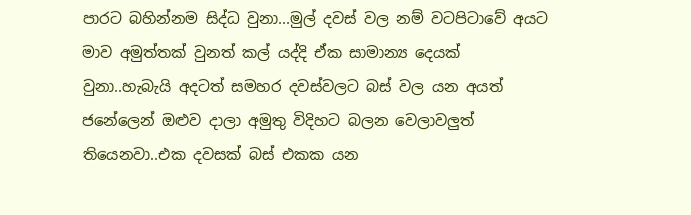පාරට බහින්නම සිද්ධ වුනා...මුල් දවස් වල නම් වටපිටාවේ අයට මාව අමුත්තක් වුනත් කල් යද්දි ඒක සාමාන්‍ය දෙයක් වුනා..හැබැයි අදටත් සමහර දවස්වලට බස් වල යන අයත් ජනේලෙන් ඔළුව දාලා අමුතු විදිහට බලන වෙලාවලුත් තියෙනවා..එක දවසක් බස් එකක යන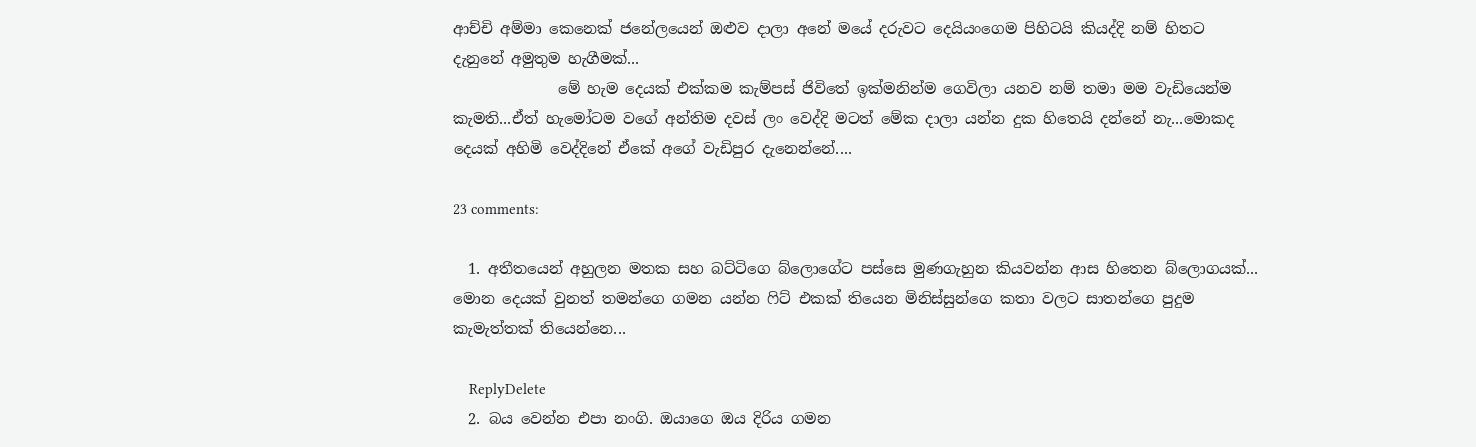ආච්චි අම්මා කෙනෙක් ජනේලයෙන් ඔළුව දාලා අනේ මයේ දරුවට දෙයියංගෙම පිහිටයි කියද්දි නම් හිතට දැනුනේ අමුතුම හැගීමක්...
              මේ හැම දෙයක් එක්කම කැම්පස් ජිවිතේ ඉක්මනින්ම ගෙවිලා යනව නම් තමා මම වැඩියෙන්ම කැමති...ඒත් හැමෝටම වගේ අන්තිම දවස් ලං වෙද්දි මටත් මේක දාලා යන්න දුක හිතෙයි දන්නේ නැ...මොකද දෙයක් අහිමි වෙද්දිනේ ඒකේ අගේ වැඩිපුර දැනෙන්නේ....

23 comments:

  1. අතීතයෙන් අහුලන මතක සහ බට්ටිගෙ බ්ලොගේට පස්සෙ මුණගැහුන කියවන්න ආස හිතෙන බ්ලොගයක්... මොන දෙයක් වුනත් තමන්ගෙ ගමන යන්න ෆිට් එකක් තියෙන මිනිස්සුන්ගෙ කතා වලට සාතන්ගෙ පුදුම කැමැත්තක් තියෙන්නෙ...

    ReplyDelete
  2. බය වෙන්න එපා නංගි. ඔයාගෙ ඔය දිරිය ගමන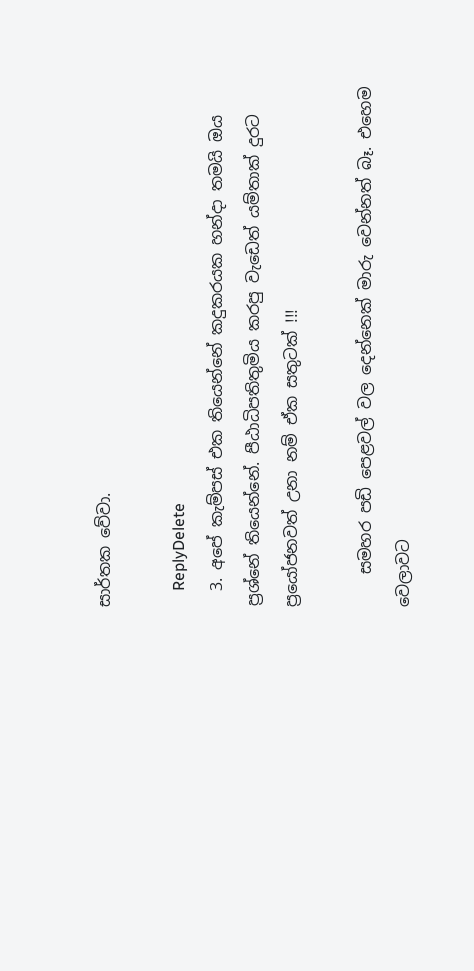සාර්තක වේවා.

    ReplyDelete
  3. අපේ කැම්පස් එක තියෙන්නේ කදුකරයක හන්දා තමයි ඔය ප්‍රශ්නේ තියෙන්නේ. පීඨාධිපතිතුමිය කරපු වැඩෙත් යම්තාක් දුරට ප්‍රයෝජනවත් උනා නම් ඒක සතුටක් !!!

    සමහර පඩි පෙළවල් වල දෙන්නෙක් මාරු වෙන්නත් බෑ. එහෙම වෙලාවට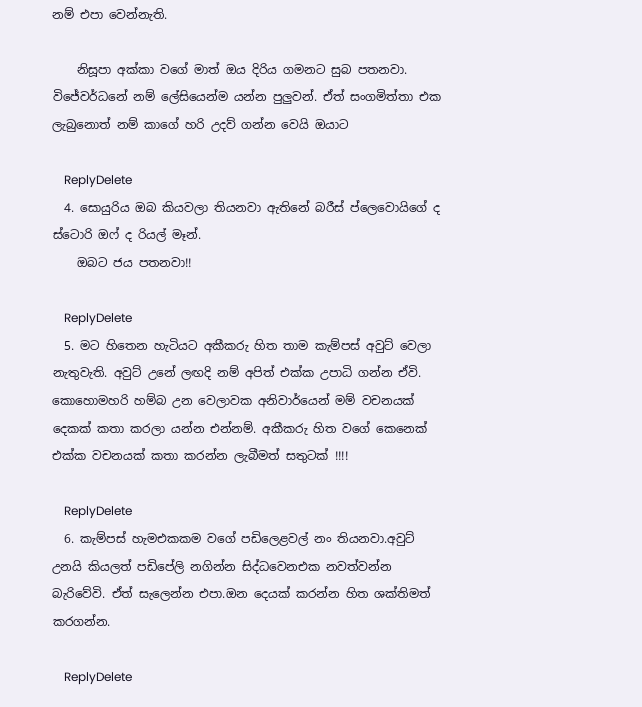නම් එපා වෙන්නැති.

    නිසූපා අක්කා වගේ මාත් ඔය දිරිය ගමනට සුබ පතනවා. විජේවර්ධනේ නම් ලේසියෙන්ම යන්න පුලුවන්. ඒත් සංගමිත්තා එක ලැබුනොත් නම් කාගේ හරි උදව් ගන්න වෙයි ඔයාට

    ReplyDelete
  4. සොයුරිය ඔබ කියවලා තියනවා ඇතිනේ බරීස් ප්ලෙවොයිගේ ද ස්ටොරි ඔෆ් ද රියල් මෑන්.
    ඔබට ජය පතනවා!!

    ReplyDelete
  5. මට හිතෙන හැටියට අකීකරු හිත තාම කැම්පස් අවුට් වෙලා නැතුවැති. අවුට් උනේ ලඟදි නම් අපිත් එක්ක උපාධි ගන්න ඒවි. කොහොමහරි හම්බ උන වෙලාවක අනිවාර්යෙන් මම් වචනයක් දෙකක් කතා කරලා යන්න එන්නම්. අකීකරු හිත වගේ කෙනෙක් එක්ක වචනයක් කතා කරන්න ලැබීමත් සතුටක් !!!!

    ReplyDelete
  6. කැම්පස් හැමඑකකම වගේ පඩිලෙළවල් නං තියනවා.අවුට් උනයි කියලත් පඩිපේලි නගින්න සිද්ධවෙනඑක නවත්වන්න බැරිවේවි. ඒත් සැලෙන්න එපා.ඔන දෙයක් කරන්න හිත ශක්තිමත් කරගන්න.

    ReplyDelete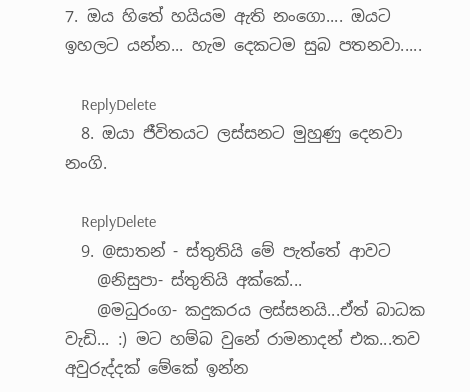7. ඔය හිතේ හයියම ඇති නංගො.... ඔයට ඉහලට යන්න... හැම දෙකටම සුබ පතනවා.....

    ReplyDelete
  8. ඔයා ජීවිතයට ලස්සනට මුහුණු දෙනවා නංගි.

    ReplyDelete
  9. @සාතන් - ස්තුතියි මේ පැත්තේ ආවට
    @නිසුපා- ස්තුතියි අක්කේ...
    @මධුරංග- කදුකරය ලස්සනයි...ඒත් බාධක වැඩි... :) මට හම්බ වුනේ රාමනාදන් එක...තව අවුරුද්දක් මේකේ ඉන්න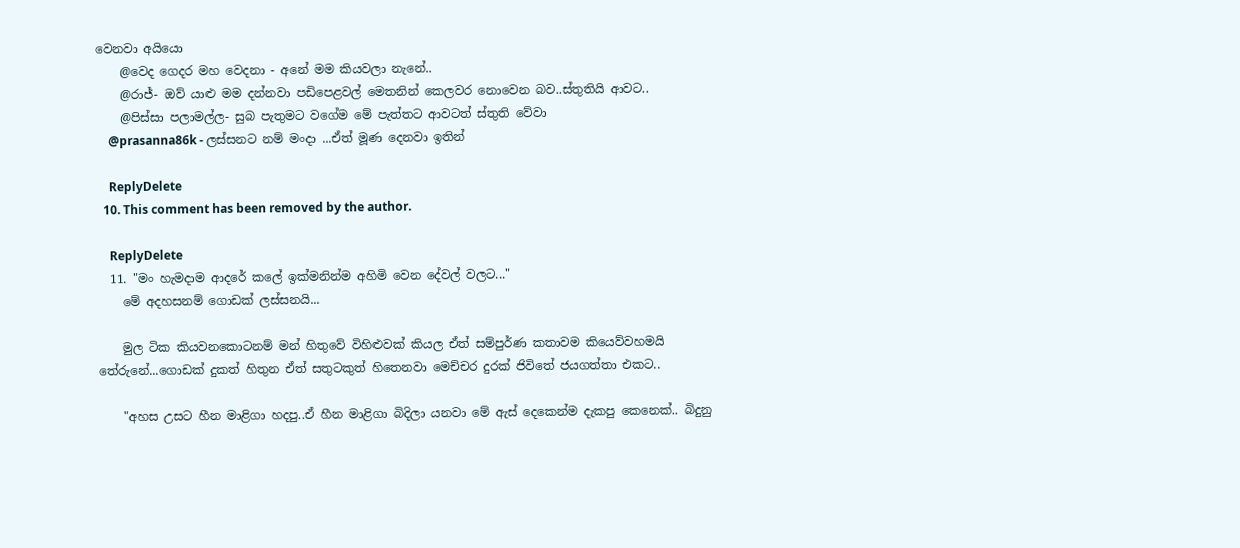වෙනවා අයියො
    @වෙද ගෙදර මහ වෙදනා - අනේ මම කියවලා නැනේ..
    @රාජ්- ඔව් යාළු මම දන්නවා පඩිපෙළවල් මෙතනින් කෙලවර නොවෙන බව..ස්තුතියි ආවට..
    @පිස්සා පලාමල්ල- සුබ පැතුමට වගේම මේ පැත්තට ආවටත් ස්තුති වේවා
    @prasanna86k - ලස්සනට නම් මංදා ...ඒත් මූණ දෙනවා ඉතින්

    ReplyDelete
  10. This comment has been removed by the author.

    ReplyDelete
  11. "මං හැමදාම ආදරේ කලේ ඉක්මනින්ම අහිමි වෙන දේවල් වලට..."
    මේ අදහසනම් ගොඩක් ලස්සනයි...

    මුල ටික කියවනකොටනම් මන් හිතුවේ විහිළුවක් කියල ඒත් සම්පුර්ණ කතාවම කියෙව්වහමයි තේරුනේ...ගොඩක් දුකත් හිතුන ඒත් සතුටකුත් හිතෙනවා මෙච්චර දුරක් ජිවිතේ ජයගත්තා එකට..

    "අහස උසට හීන මාළිගා හදපු..ඒ හීන මාළිගා බිදිලා යනවා මේ ඇස් දෙකෙන්ම දැකපු කෙනෙක්.. බිදුනු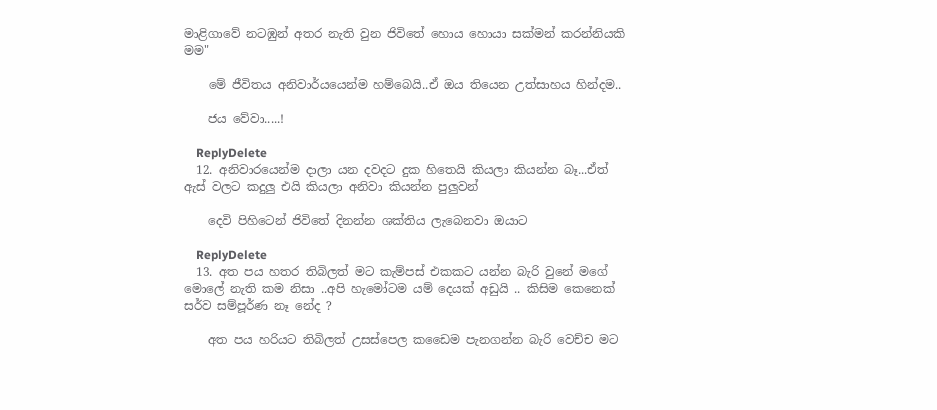මාළිගාවේ නටඹුන් අතර නැති වුන ජිවිතේ හොය හොයා සක්මන් කරන්නියකි මම"

    මේ ජීවිතය අනිවාර්යයෙන්ම හම්බෙයි..ඒ ඔය තියෙන උත්සාහය හින්දම..

    ජය වේවා.....!

    ReplyDelete
  12. අනිවාරයෙන්ම දාලා යන දවදට දුක හිතෙයි කියලා කියන්න බෑ...ඒත් ඇස් වලට කදුලු එයි කියලා අනිවා කියන්න පුලුවන්

    දෙවි පිහිටෙන් ජිවිතේ දිනන්න ශක්තිය ලැබෙනවා ඔයාට

    ReplyDelete
  13. අත පය හතර තිබිලත් මට කැම්පස් එකකට යන්න බැරි වුනේ මගේ මොලේ නැති කම නිසා ..අපි හැමෝටම යම් දෙයක් අඩුයි .. කිසිම කෙනෙක් සර්ව සම්පූර්ණ නෑ නේද ?

    අත පය හරියට තිබිලත් උසස්පෙල කඩෛම පැනගන්න බැරි වෙච්ච මට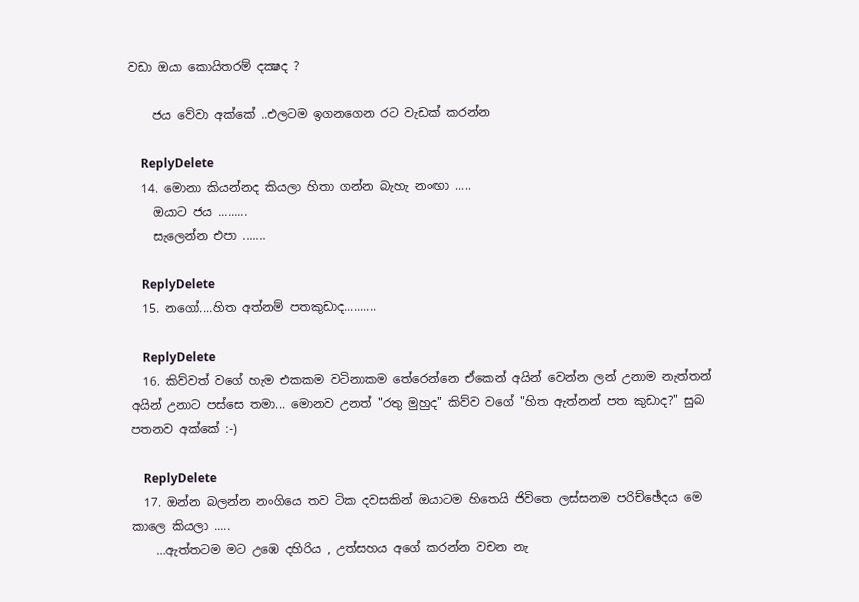වඩා ඔයා කොයිතරම් දක්‍ෂද ?

    ජය වේවා අක්කේ ..එලටම ඉගනගෙන රට වැඩක් කරන්න

    ReplyDelete
  14. මොනා කියන්නද කියලා හිතා ගන්න බැහැ නංඟා .....
    ඔයාට ජය .........
    සැලෙන්න එපා .......

    ReplyDelete
  15. නගෝ....හිත අත්නම් පතකුඩාද..........

    ReplyDelete
  16. කිව්වත් වගේ හැම එකකම වටිනාකම තේරෙන්නෙ ඒකෙන් අයින් වෙන්න ලන් උනාම නැත්තන් අයින් උනාට පස්සෙ තමා... මොනව උනත් "රතු මුහුද" කිව්ව වගේ "හිත ඇත්නන් පත කුඩාද?" සුබ පතනව අක්කේ :-)

    ReplyDelete
  17. ඔන්න බලන්න නංගියෙ තව ටික දවසකින් ඔයාටම හිතෙයි ජිවිතෙ ලස්සනම පරිච්ඡේදය මෙ කාලෙ කියලා .....
    …ඇත්තටම මට උඹෙ දහිරිය , උත්සහය අගේ කරන්න වචන නැ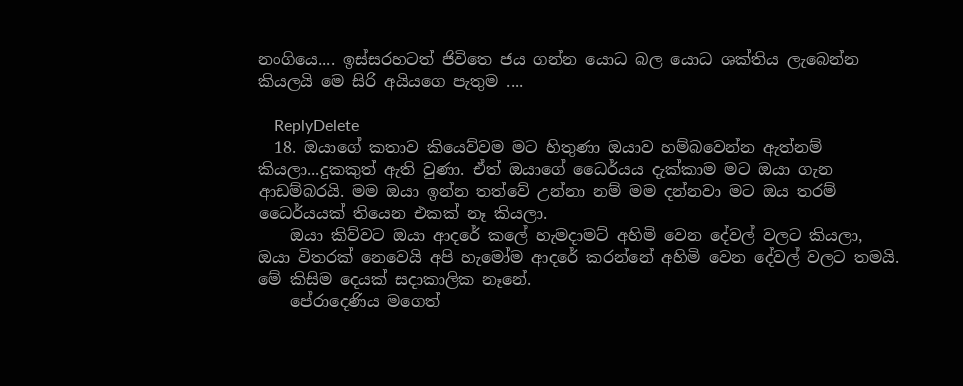නංගියෙ.... ඉස්සරහටත් ජිවිතෙ ජය ගන්න යොධ බල යොධ ශක්තිය ලැබෙන්න කියලයි මෙ සිරි අයියගෙ පැතුම ....

    ReplyDelete
  18. ඔයාගේ කතාව කියෙව්වම මට හිතුණා ඔයාව හම්බවෙන්න ඇත්නම් කියලා...දුකකුත් ඇති වුණා. ඒත් ඔයාගේ ධෛර්යය දැක්කාම මට ඔයා ගැන ආඩම්බරයි. මම ඔයා ඉන්න තත්වේ උන්නා නම් මම දන්නවා මට ඔය තරම් ධෛර්යයක් තියෙන එකක් නෑ කියලා.
    ඔයා කිව්වට ඔයා ආදරේ කලේ හැමදාමට් අහිමි වෙන දේවල් වලට කියලා, ඔයා විතරක් නෙවෙයි අපි හැමෝම ආදරේ කරන්නේ අහිමි වෙන දේවල් වලට තමයි. මේ කිසිම දෙයක් සදාකාලික නෑනේ.
    පේරාදෙණිය මගෙත්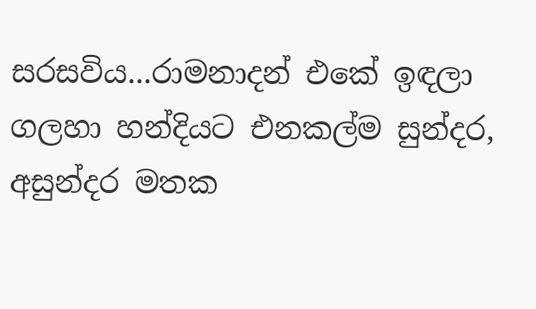සරසවිය...රාමනාදන් එකේ ඉඳලා ගලහා හන්දියට එනකල්ම සුන්දර, අසුන්දර මතක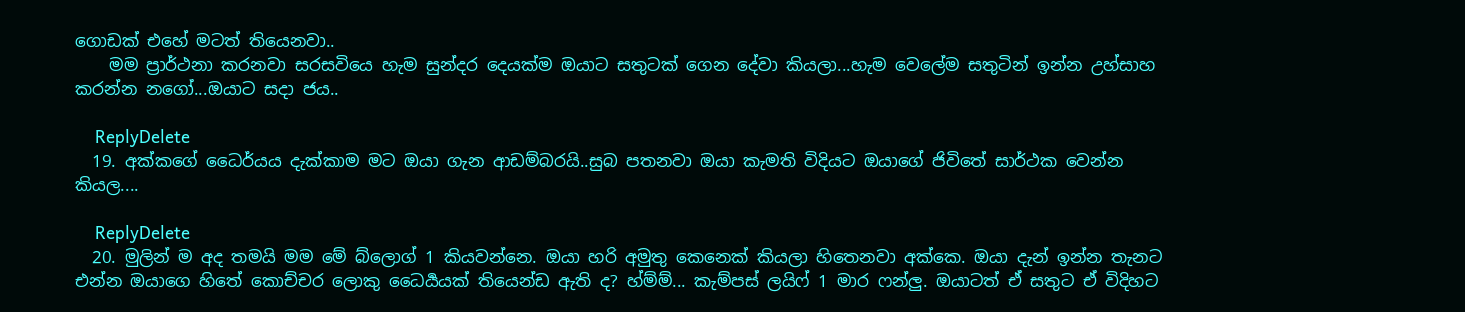ගොඩක් එහේ මටත් තියෙනවා..
    මම ප්‍රාර්ථනා කරනවා සරසවියෙ හැම සුන්දර දෙයක්ම ඔයාට සතුටක් ගෙන දේවා කියලා...හැම වෙලේම සතුටින් ඉන්න උහ්සාහ කරන්න නගෝ...ඔයාට සදා ජය..

    ReplyDelete
  19. අක්කගේ ධෛර්යය දැක්කාම මට ඔයා ගැන ආඩම්බරයි..සුබ පතනවා ඔයා කැමති විදියට ඔයාගේ ජිවිතේ සාර්ථක වෙන්න කියල....

    ReplyDelete
  20. මුලින් ම අද තමයි මම මේ බ්ලොග් 1 කියවන්නෙ. ඔයා හරි අමුතු කෙනෙක් කියලා හිතෙනවා අක්කෙ. ඔයා දැන් ඉන්න තැනට එන්න ඔයාගෙ හිතේ කොච්චර ලොකු ධෛර්‍යයක් තියෙන්ඩ ඇති ද? හ්ම්ම්... කැම්පස් ලයිෆ් 1 මාර ෆන්ලු. ඔයාටත් ඒ සතුට ඒ විදිහට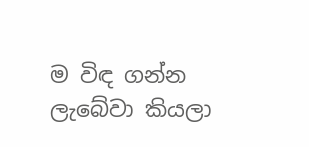ම විඳ ගන්න ලැබේවා කියලා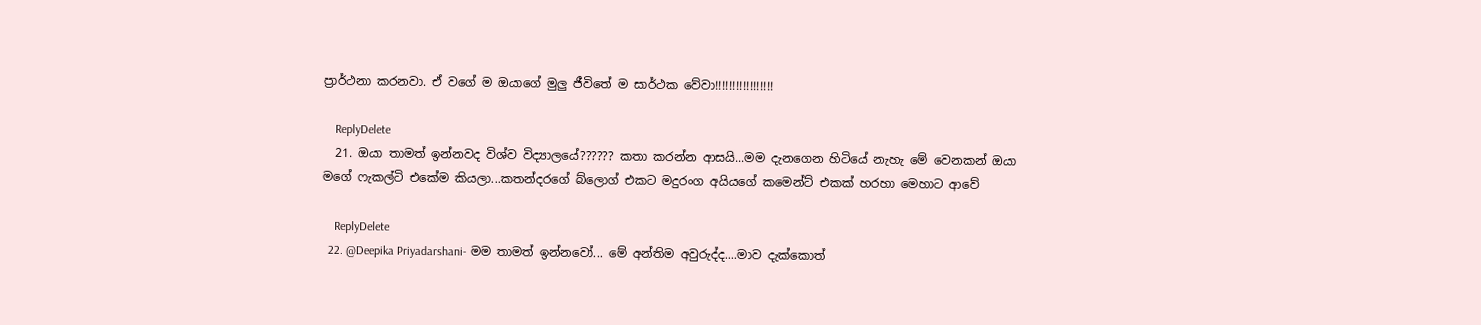ප්‍රාර්ථනා කරනවා. ඒ වගේ ම ඔයාගේ මුලු ජීවිතේ ම සාර්ථක වේවා!!!!!!!!!!!!!!!!!

    ReplyDelete
  21. ඔයා තාමත් ඉන්නවද විශ්ව විද්‍යාලයේ?????? කතා කරන්න ආසයි...මම දැනගෙන හිටියේ නැහැ මේ වෙනකන් ඔයා මගේ ෆැකල්ටි එකේම කියලා...කතන්දරගේ බ්ලොග් එකට මදුරංග අයියගේ කමෙන්ට් එකක් හරහා මෙහාට ආවේ

    ReplyDelete
  22. @Deepika Priyadarshani- මම තාමත් ඉන්නවෝ... මේ අන්තිම අවුරුද්ද....මාව දැක්කොත්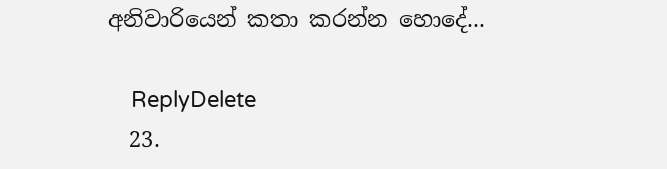අනිවාරියෙන් කතා කරන්න හොදේ...

    ReplyDelete
  23.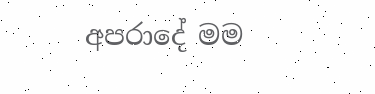අපරාදේ මම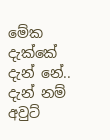මේක දැක්කේ දැන් නේ.. දැන් නම් අවුට්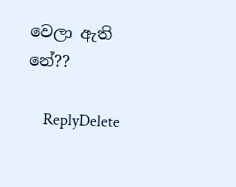වෙලා ඇති නේ??

    ReplyDelete